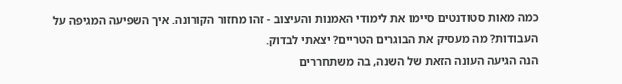כמה מאות סטודנטים סיימו את לימודי האמנות והעיצוב - זהו מחזור הקורונה. איך השפיעה המגיפה על העבודות? מה מעסיק את הבוגרים הטריים? יצאתי לבדוק.
הנה הגיעה העונה הזאת של השנה, בה משתחררים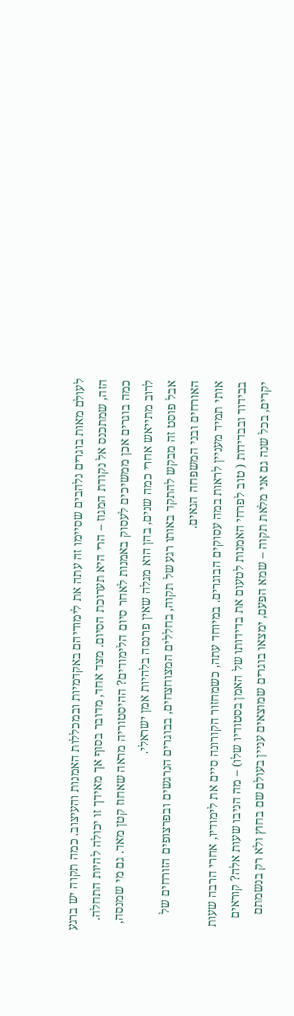לעולם מאות בוגרים נלהבים שסיימו זה עתה את לימודיהם באקדמיות ובמכללות האמנות והעיצוב. כמה תקוה יש ברגע הזה, שמתכנס אל נקודת המגוז – הרי היא תערוכת הסיום. מצד אחד, מדובר בסוף אך מאידך זו יכולה להיות התחלה. כמה בוגרים אכן ממשיכים לעסוק באמנות לאחר סיום הלימודים? ההיסטוריה מראה שאחוז קטן מאד. גם מי שמנסה, לרוב מתייאש אחרי כמה שנים, בהן הוא מגלה שאין פרנסה בלהיות אמן ישראלי.
אבל פוסט זה מבקש להתקד באותו רגע של תקוה, בחללים המצוחצחים, בבוגרים הנרגשים ובפרצופים הזורחים של האורחים ובני המשפחה הגאים.
אותי תמיד מעניין לראות במה עסוקים הבוגרים. במיוחד עתה, כשמחזור הקורונה סיים את לימודיו, אחרי הרבה שעות בבידוד ובבדידות ( טוב לפרחי האמנות לטעום את בדידותו של האמן בסטודיו שלו) – מה הניבו שעות אלה? קוראים יקרים, בכל שנה גם אני מלאת תקוה – שמא הפעם, ימצאו בוגרים שמוצאים עניין בעולם שם בחוץ ולא רק בנשמתם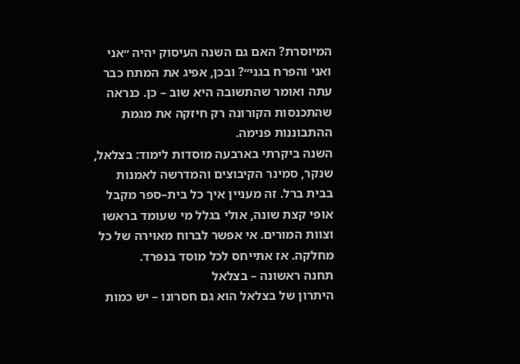המיוסרת? האם גם השנה העיסוק יהיה ״אני ואני והפרח בגני״? ובכן, אפיג את המתח כבר עתה ואומר שהתשובה היא שוב – כן. כנראה שהתכנסות הקורונה רק חיזקה את מגמת ההתבוננות פנימה.
השנה ביקרתי בארבעה מוסדות לימוד: בצלאל, שנקר, סמינר הקיבוצים והמדרשה לאמנות בבית ברל. זה מעניין איך כל בית–ספר מקבל אופי קצת שונה, אולי בגלל מי שעומד בראשו וצוות המורים. אי אפשר לברוח מאוירה של כל מחלקה. אז אתייחס לכל מוסד בנפרד.
תחנה ראשונה – בצלאל
היתרון של בצלאל הוא גם חסרונו – יש כמות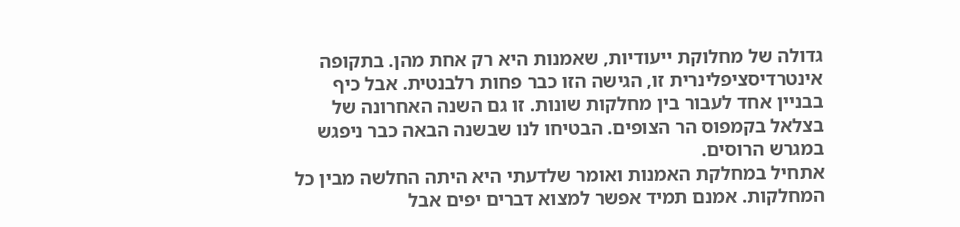גדולה של מחלוקת ייעודיות, שאמנות היא רק אחת מהן. בתקופה אינטרדיסציפלינרית זו, הגישה הזו כבר פחות רלבנטית. אבל כיף בבניין אחד לעבור בין מחלקות שונות. זו גם השנה האחרונה של בצלאל בקמפוס הר הצופים. הבטיחו לנו שבשנה הבאה כבר ניפגש במגרש הרוסים.
אתחיל במחלקת האמנות ואומר שלדעתי היא היתה החלשה מבין כל המחלקות. אמנם תמיד אפשר למצוא דברים יפים אבל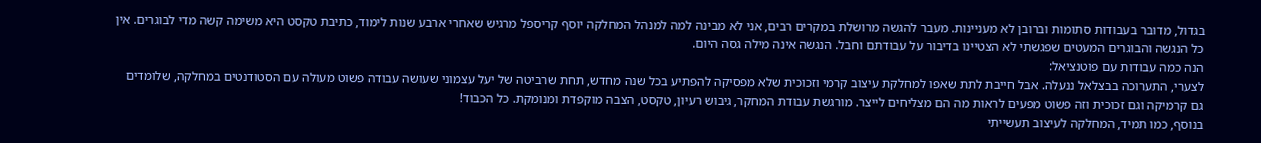בגדול, מדובר בעבודות סתומות וברובן לא מעניינות. מעבר להגשה מרושלת במקרים רבים, אני לא מבינה למה למנהל המחלקה יוסף קריספל מרגיש שאחרי ארבע שנות לימוד, כתיבת טקסט היא משימה קשה מדי לבוגרים. אין כל הנגשה והבוגרים המעטים שפגשתי לא הצטיינו בדיבור על עבודתם וחבל. הנגשה אינה מילה גסה היום.
הנה כמה עבודות עם פוטנציאל:
לצערי, התערוכה בבצלאל ננעלה. אבל חייבת לתת שאפו למחלקת עיצוב קרמי וזכוכית שלא מפסיקה להפתיע בכל שנה מחדש, תחת שרביטה של יעל עצמוני שעושה עבודה פשוט מעולה עם הסטודנטים במחלקה, שלומדים גם קרמיקה וגם זכוכית וזה פשוט מפעים לראות מה הם מצליחים לייצר. מורגשת עבודת המחקר, גיבוש רעיון, טקסט, הצבה מוקפדת ומנומקת. כל הכבוד!
בנוסף, כמו תמיד, המחלקה לעיצוב תעשייתי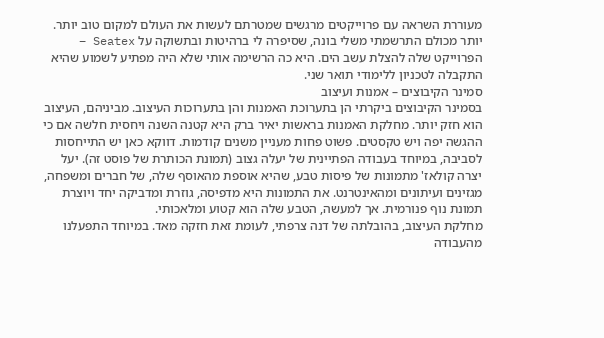מעוררת השראה עם פרוייקטים מרגשים שמטרתם לעשות את העולם למקום טוב יותר. יותר מכולם התרשמתי משלי בונה, שסיפרה לי ברהיטות ובתשוקה על Seatex – הפרוייקט שלה להצלת עשב הים. היא כה הרשימה אותי שלא היה מפתיע לשמוע שהיא התקבלה לטכניון ללימודי תואר שני.
סמינר הקיבוצים – אמנות ועיצוב
בסמינר הקיבוצים ביקרתי הן בתערוכת האמנות והן בתערוכות העיצוב. מביניהם, העיצוב הוא חזק יותר. מחלקת האמנות בראשות יאיר ברק היא קטנה השנה ויחסית חלשה אם כי ההגשה יפה ויש טקסטים. פשוט פחות מעניין משנים קודמות. דווקא כאן יש התייחסות לסביבה, במיוחד בעבודה הפתיינית של יעלה גצוב (תמונת הכותרת של פוסט זה). יעל יצרה קולאז' מתמונות של פיסות טבע, שהיא אוספת מהאוסף שלה, של חברים ומשפחה, מגזינים ועיתונים ומהאינטרנט. את התמונות היא מדפיסה, גוזרת ומדביקה יחד ויוצרת תמונת נוף פנורמית. אך למעשה, הטבע שלה הוא קטוע ומלאכותי.
מחלקת העיצוב, בהובלתה של דנה צרפתי, לעומת זאת חזקה מאד. במיוחד התפעלנו מהעבודה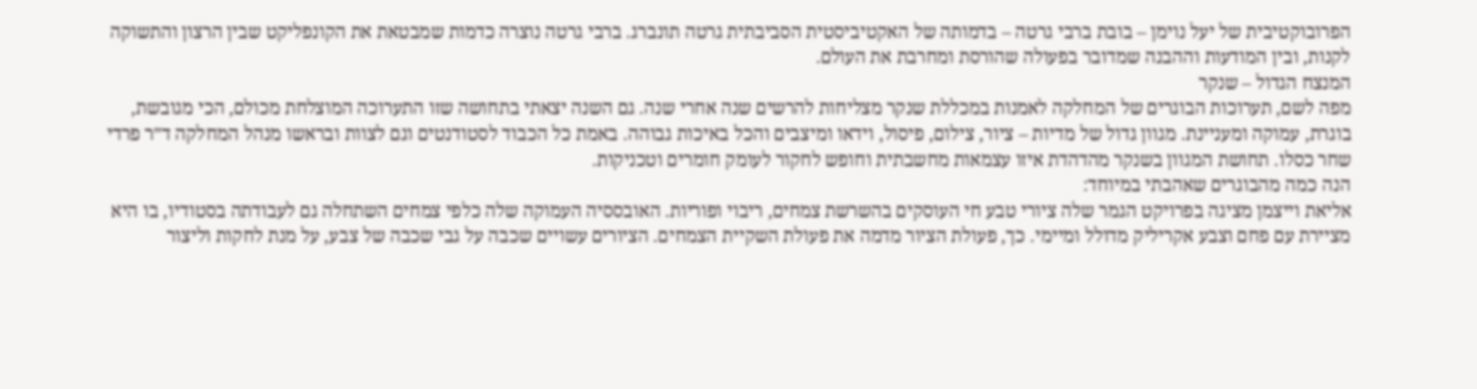הפרובוקטיבית של יעל נוימן – בובת ברבי גרטה – בדמותה של האקטיביסטית הסביבתית גרטה תונברג. ברבי גרטה נוצרה כדמות שמבטאת את הקונפליקט שבין הרצון והתשוקה לקנות, ובין המודעות וההבנה שמדובר בפעולה שהורסת ומחרבת את העולם.
המנצח הגדול – שנקר
מפה לשם, תערוכות הבוגרים של המחלקה לאמנות במכללת שנקר מצליחות להרשים שנה אחרי שנה. גם השנה יצאתי בתחושה שזו התערוכה המוצלחת מכולם, הכי מגובשת, בוגרת, עמוקה ומעניינת. מגוון גדול של מדיות – ציור, צילום, פיסול, וידאו ומיצבים והכל באיכות גבוהה. באמת כל הכבוד לסטודנטים וגם לצוות ובראשו מנהל המחלקה ד״ר פרדי שחר כסלו. תחושת המגוון בשנקר מהדהדת איזו עצמאות מחשבתית וחופש לחקור לעומק חומרים וטכניקות.
הנה כמה מהבוגרים שאהבתי במיוחד:
אליאת וייצמן מציגה בפרויקט הגמר שלה ציורי טבע חי העוסקים בהשרשת צמחים, ריבוי ופוריות. האובססיה העמוקה שלה כלפי צמחים השתחלה גם לעבודתה בסטודיו, בו היא מציירת עם פחם וצבע אקריליק מדולל ומיימי. כך, פעולת הציור מדמה את פעולת השקיית הצמחים. הציורים עשויים שכבה על גבי שכבה של צבע, על מנת לחקות וליצור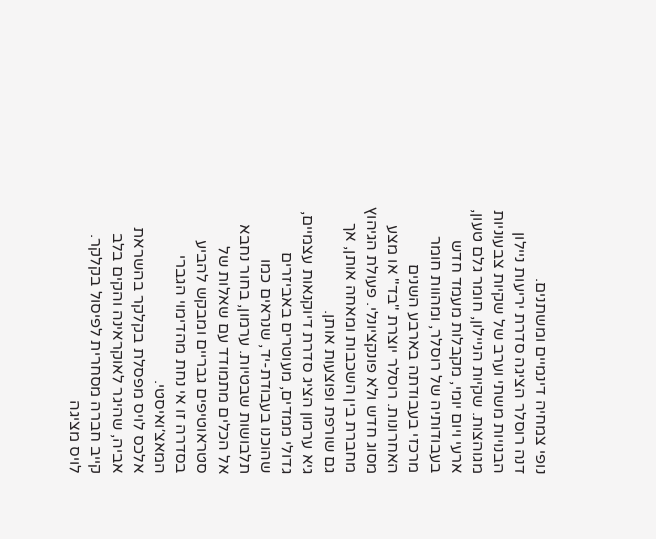נופי צמחיה דינמיים ומשתנים.
דנה רוסלר הציגה סדרת יריעות ניילון הבנויות משתי וערב של שקיות צבעוניות מגוהצות. שקיות הניילון, חומר גלם טעון, ארעי ויום יומי, מקבלות מעמד חדש בעבודותיה של רוסלר, ומהוות חומר מרכזי בעבודתה בארבע השנים האחרונות. רוסלר יוצרת "בד" או מצע מסוג חדש ולא פונקציונלי. פעולת הגיהוץ מחברת בין השכבות ומאחה אותן, אך גם שורפת ופוצעות אותן.
גיא ערמון הציג סדרת דיוקנאות עצמיים, גדולי ממדים, מעוטרים באביזרים שהוכנו בעבודת-יד, שנראים כמו תלבושות שבטיות. ערמון, בחור נחבא אל הכלים מתמודד עם שאלות של סטראוטיפים גבריים ומבקש להביע בסדרה זו אי נחת מהדימוי הגברי המאצ׳ואיסטי.
אלכס לויס מפסלת בקלקר בהשראת אביה, שהיגר לאוקראינה והקים בלב קייב חברה מסחרית לפיסול בקלקר. לויס מציגה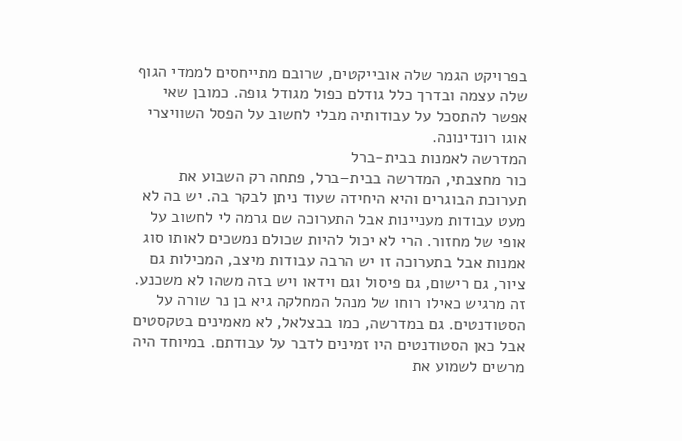בפרויקט הגמר שלה אובייקטים, שרובם מתייחסים לממדי הגוף שלה עצמה ובדרך כלל גודלם כפול מגודל גופה. כמובן שאי אפשר להתסכל על עבודותיה מבלי לחשוב על הפסל השוויצרי אוגו רונדינונה.
המדרשה לאמנות בבית-ברל
כור מחצבתי, המדרשה בבית–ברל, פתחה רק השבוע את תערוכת הבוגרים והיא היחידה שעוד ניתן לבקר בה. יש בה לא מעט עבודות מעניינות אבל התערוכה שם גרמה לי לחשוב על אופי של מחזור. הרי לא יכול להיות שכולם נמשכים לאותו סוג אמנות אבל בתערוכה זו יש הרבה עבודות מיצב, המכילות גם ציור, גם רישום, גם פיסול וגם וידאו ויש בזה משהו לא משכנע. זה מרגיש כאילו רוחו של מנהל המחלקה גיא בן נר שורה על הסטודנטים. גם במדרשה, כמו בבצלאל, לא מאמינים בטקסטים אבל כאן הסטודנטים היו זמינים לדבר על עבודתם. במיוחד היה מרשים לשמוע את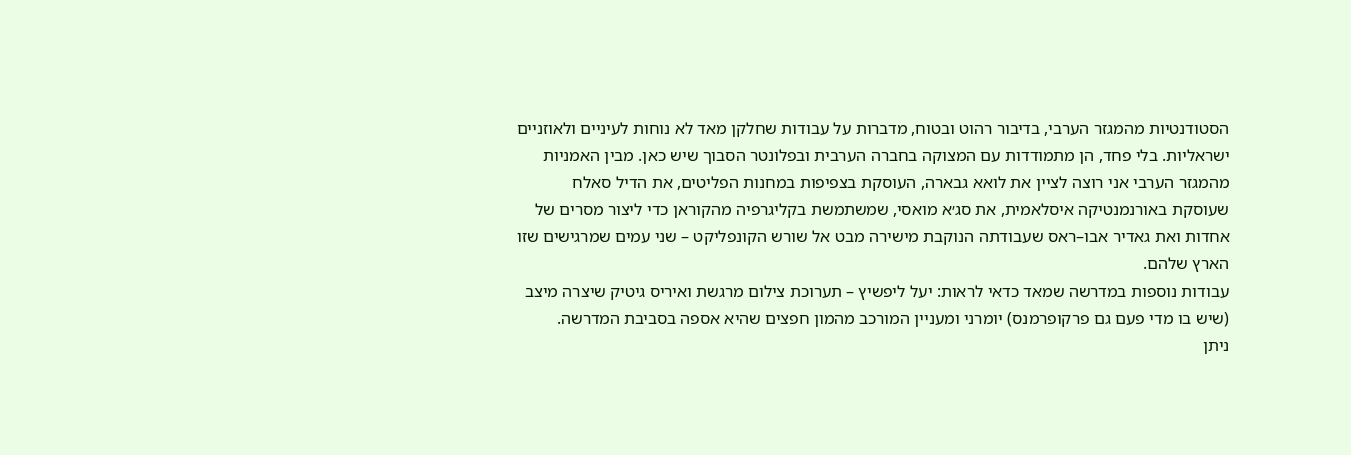הסטודנטיות מהמגזר הערבי, בדיבור רהוט ובטוח, מדברות על עבודות שחלקן מאד לא נוחות לעיניים ולאוזניים ישראליות. בלי פחד, הן מתמודדות עם המצוקה בחברה הערבית ובפלונטר הסבוך שיש כאן. מבין האמניות מהמגזר הערבי אני רוצה לציין את לואא גבארה, העוסקת בצפיפות במחנות הפליטים, את הדיל סאלח שעוסקת באורנמנטיקה איסלאמית, את סג׳א מואסי, שמשתמשת בקליגרפיה מהקוראן כדי ליצור מסרים של אחדות ואת גאדיר אבו–ראס שעבודתה הנוקבת מישירה מבט אל שורש הקונפליקט – שני עמים שמרגישים שזו הארץ שלהם.
עבודות נוספות במדרשה שמאד כדאי לראות: יעל ליפשיץ – תערוכת צילום מרגשת ואיריס גיטיק שיצרה מיצב (שיש בו מדי פעם גם פרקופרמנס) יומרני ומעניין המורכב מהמון חפצים שהיא אספה בסביבת המדרשה.
ניתן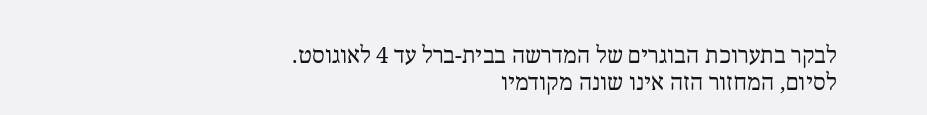לבקר בתערוכת הבוגרים של המדרשה בבית-ברל עד 4 לאוגוסט.
לסיום, המחזור הזה אינו שונה מקודמיו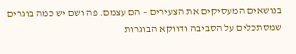בנושאים המעסיקים את הצעירים – הם עצמם. פה ושם יש כמה בוגרים שמסתכלים על הסביבה ודווקא הבוגרות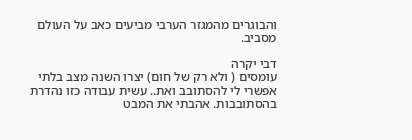והבוגרים מהמגזר הערבי מביעים כאב על העולם מסביב.

דבי יקרה
עומסים ( ולא רק של חום) יצרו השנה מצב בלתי אפשרי לי להסתובב ואת.. עשית עבודה כזו נהדרת בהסתובבות. אהבתי את המבט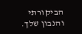הביקורתי והנבון שלך.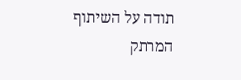תודה על השיתוף המרתק